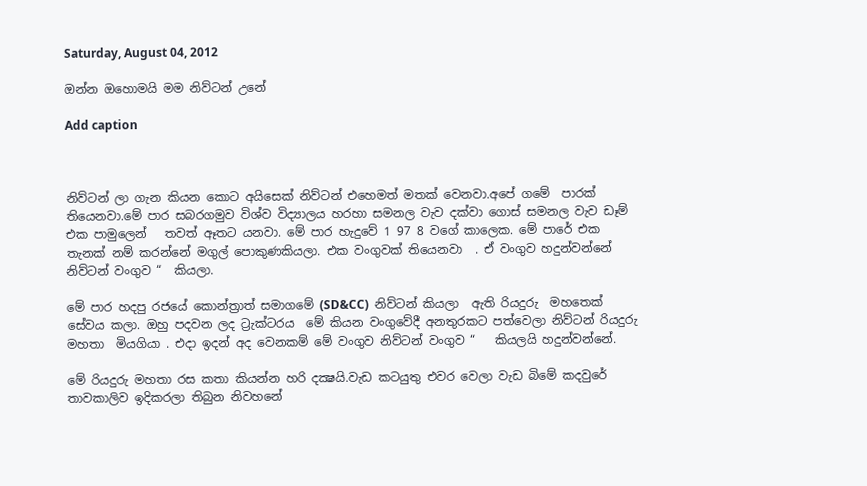Saturday, August 04, 2012

ඔන්න ඔහොමයි මම නිව්ටන් උනේ

Add caption



නිව්ටන් ලා ගැන කියන කොට අයිසෙක් නිව්ටන් එහෙමත් මතක් වෙනවා.අපේ ගමේ  පාරක් තියෙනවා.මේ පාර සබරගමුව විශ්ව විද්‍යාලය හරහා සමනල වැව දක්වා ගොස් සමනල වැව ඩෑම් එක පාමුලෙන්   තවත් ඈතට යනවා. මේ පාර හැදුවේ 1 97 8 වගේ කාලෙක. මේ පාරේ එක තැනක් නම් කරන්නේ මගුල් පොකුණකියලා. එක වංගුවක් තියෙනවා  . ඒ වංගුව හදුන්වන්නේ නිව්ටන් වංගුව “  කියලා.

මේ පාර හදපු රජයේ කොන්ත්‍රාත් සමාගමේ (SD&CC)  නිව්ටන් කියලා  ඇති රියදුරු  මහතෙක්  සේවය කලා. ඔහු පදවන ලද ට්‍රැක්ටරය  මේ කියන වංගුවේදී අනතුරකට පත්වෙලා නිව්ටන් රියදුරු මහතා  මියගියා . එදා ඉදන් අද වෙනකම් මේ වංගුව නිව්ටන් වංගුව “   කියලයි හදුන්වන්නේ.

මේ රියදුරු මහතා රස කතා කියන්න හරි දක්‍ෂයි.වැඩ කටයුතු එවර වෙලා වැඩ බිමේ කදවුරේ තාවකාලිව ඉදිකරලා තිබුන නිවහනේ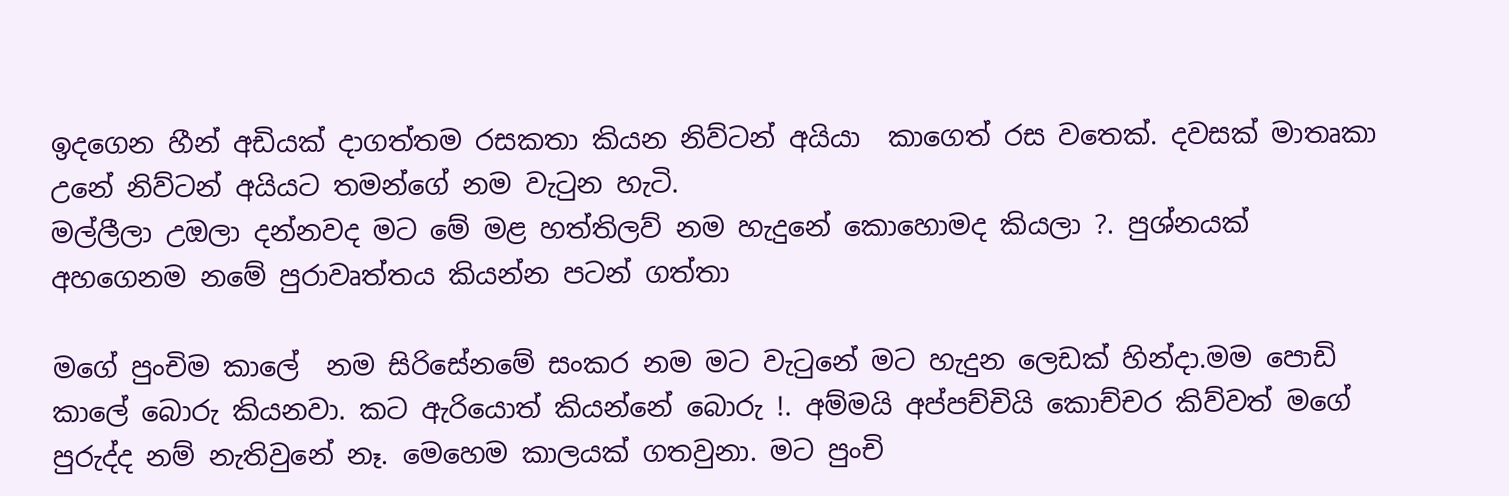ඉදගෙන හීන් අඩියක් දාගත්තම රසකතා කියන නිව්ටන් අයියා  කාගෙත් රස වතෙක්. දවසක් මාතෘකා උනේ නිව්ටන් අයියට තමන්ගේ නම වැටුන හැටි.
මල්ලීලා උඔලා දන්නවද මට මේ මළ හත්තිලව් නම හැදුනේ කොහොමද කියලා ?. පුශ්නයක් අහගෙනම නමේ පුරාවෘත්තය කියන්න පටන් ගත්තා

මගේ පුංචිම කාලේ  නම සිරිසේනමේ සංකර නම මට වැටුනේ මට හැදුන ලෙඩක් හින්දා.මම පොඩි කාලේ බොරු කියනවා. කට ඇරියොත් කියන්නේ බොරු !. අම්මයි අප්පච්චියි කොච්චර කිව්වත් මගේ පුරුද්ද නම් නැතිවුනේ නෑ. මෙහෙම කාලයක් ගතවුනා. මට පුංචි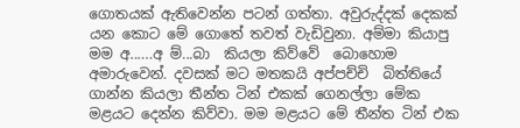ගොතයක් ඇතිවෙන්න පටන් ගත්තා. අවුරුද්දක් දෙකක් යන කොට මේ ගොතේ තවත් වැඩිවුනා. අම්මා කියාපු  මම අ......අ ම්...බා  කියලා කිව්වේ  බොහොම අමාරුවෙන්. දවසක් මට මතකයි අප්පච්චි  බිත්තියේ ගාන්න කියලා තීන්ත ටින් එකක් ගෙනල්ලා මේක මළයට දෙන්න කිව්වා. මම මළයට මේ තීන්ත ටින් එක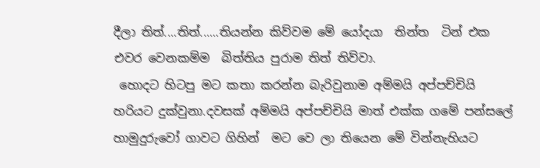දීලා තිත්....තිත්......තියන්න කිව්වම මේ යෝදයා  තින්ත  ටින් එක එවර වෙනකම්ම  බිත්තිය පුරාම තිත් තිව්වා.
 හොදට හිටපු මට කතා කරන්න බැරිවුනාම අම්මයි අප්පච්චියි හරියට දුක්වුනා.දවසක් අම්මයි අප්පච්චියි මාත් එක්ක ගමේ පන්සලේ හාමුදුරුවෝ ගාවට ගිහින්  මට වෙ ලා තියෙන මේ වින්නැහියට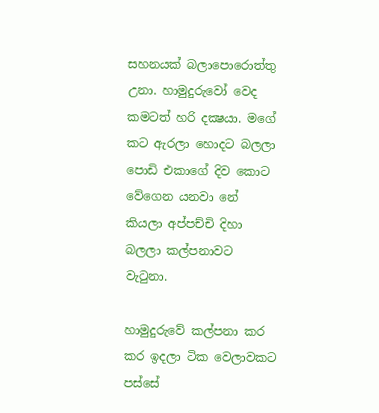සහනයක් බලාපො‍රොත්තු උනා. හාමුදුරුවෝ වෙද කමටත් හරි දක්‍ෂයා. මගේ කට ඇරලා හොදට බලලා  පොඩි එකාගේ දිව කොට වේගෙන යනවා නේ කියලා අප්පච්චි දිහා බලලා කල්පනාවට වැටුනා.

හාමුදුරුවේ කල්පනා කර කර ඉදලා ටික වෙලාවකට පස්සේ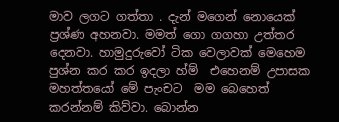මාව ලගට ගත්තා . දැන් මගෙන් නොයෙක් ප්‍රශ්ණ අහනවා. මමත් ගො ගගහා උත්තර දෙනවා. හාමුදුරුවෝ ටික වෙලාවක් මෙහෙම පුශ්න කර කර ඉදලා හ්ම්  එහෙනම් උපාසක මහත්තයෝ මේ පැංචට  මම බෙහෙත් කරන්නම් කිව්වා. බොන්න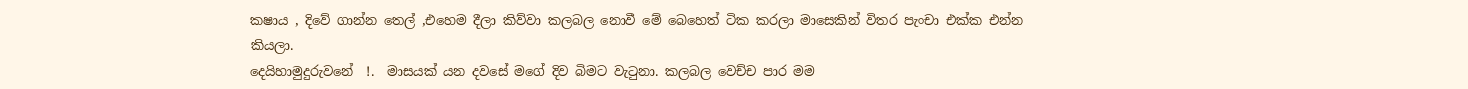කෂාය , දිවේ ගාන්න තෙල් ,එහෙම දීලා කිව්වා කලබල නොවී මේ බෙහෙත් ටික කරලා මාසෙකින් විතර පැංචා එක්ක එන්න කියලා.
දෙයිහාමුදුරුවනේ  !.  මාසයක් යන දවසේ මගේ දිව බිමට වැටුනා. කලබල වෙච්ච පාර මම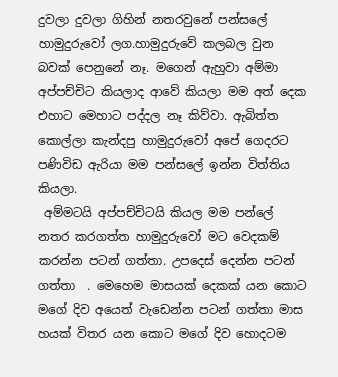දුවලා දුවලා ගිහින් නතරවුනේ පන්සලේ හාමුදුරුවෝ ලග.හාමුදුරුවේ කලබල වුන බවක් පෙනුනේ නෑ. මගෙන් ඇහුවා අම්මා අප්පච්චිට කියලාද ආවේ කියලා මම අත් දෙක එහාට මෙහාට පද්දල නෑ කිව්වා. ඇබිත්ත කොල්ලා කැන්දපු හාමුදුරුවෝ අපේ ගෙදරට පණිවිඩ ඇරියා මම පන්සලේ ඉන්න විත්තිය කියලා.
 අම්මටයි අප්පච්චිටයි කියල මම පන්ලේ නතර කරගත්ත හාමුදුරුවෝ මට වෙදකම් කරන්න පටන් ගත්තා. උපදෙස් දෙන්න පටන් ගත්තා  . මෙහෙම මාසයක් දෙකක් යන කොට මගේ දිව අයෙත් වැඩෙන්න පටන් ගත්තා මාස හයක් විතර යන කොට මගේ දිව හොදටම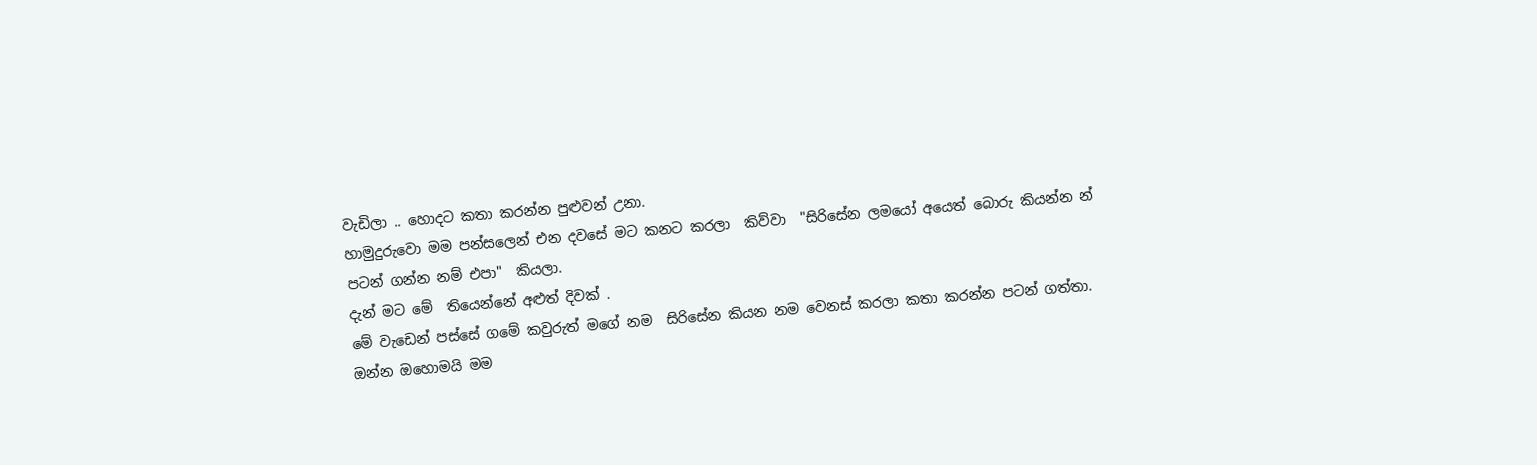වැඩිලා .. හොදට කතා කරන්න පුළුවන් උනා.
හාමුදුරුවො මම පන්සලෙන් එන දවසේ මට කනට කරලා  කිව්වා  "සිරිසේන ලමයෝ අයෙත් බොරු කියන්න න් පටන් ගන්න නම් එපා"  කියලා.
දැන් මට මේ  තියෙන්නේ අළුත් දිවක් .
මේ වැඩෙන් පස්සේ ගමේ කවුරුත් මගේ නම  සිරිසේන කියන නම වෙනස් කරලා කතා කරන්න පටන් ගත්තා.
ඔන්න ඔහොමයි මම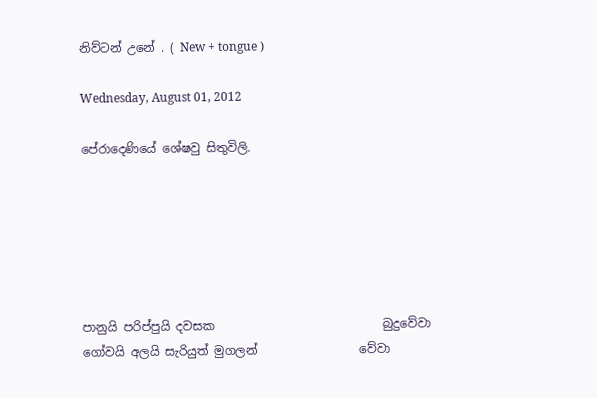නිව්ටන් උනේ . ( New + tongue )

Wednesday, August 01, 2012

පේරාදෙණියේ ශේෂවු සිතුවිලි.






පානුයි පරිප්පුයි දවසක                            බුදුවේවා
ගෝවයි අලයි සැරියුත් මුගලන්                 වේවා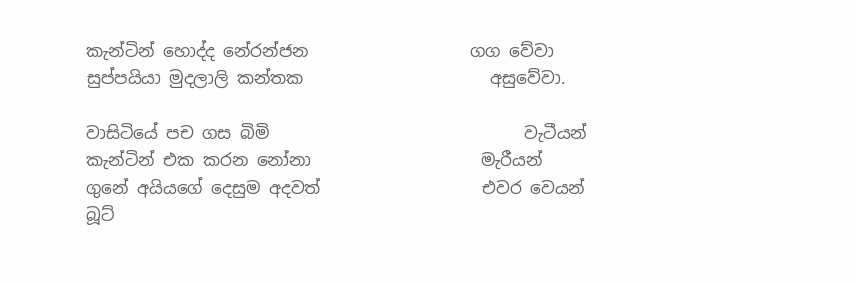කැන්ටින් හොද්ද නේරන්ජන                   ගග වේවා
සුප්පයියා මුදලාලි කන්තක                      අසුවේවා.

වාසිටියේ පච ගස බිමි                              වැටීයන්
කැන්ටින් එක කරන නෝනා                    මැරීයන්
ගුනේ අයියගේ දෙසුම අදවත්                   එවර වෙයන්
බූට්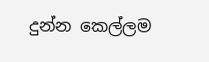දුන්න කෙල්ලම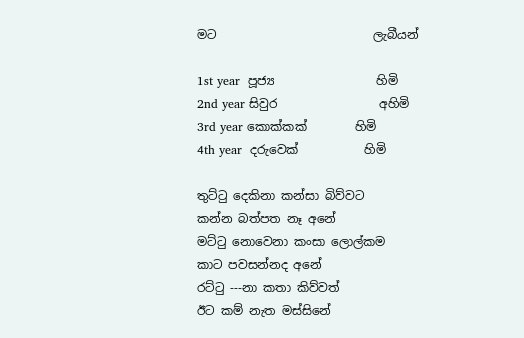මට                          ලැබීයන්

1st year  පූජ්‍ය                 හිමි
2nd year සිවුර                 අහිමි
3rd year කොක්කක්        හිමි
4th year  දරුවෙක්           හිමි

තුට්ටු දෙකිනා කන්සා බිව්වට
කන්න බත්පත නෑ අනේ
මට්ටු නොවෙනා කංසා ලොල්කම
කාට පවසන්නද අනේ
රට්ටු ---නා කතා කිව්වත්
ඊට කම් නැත මස්සිනේ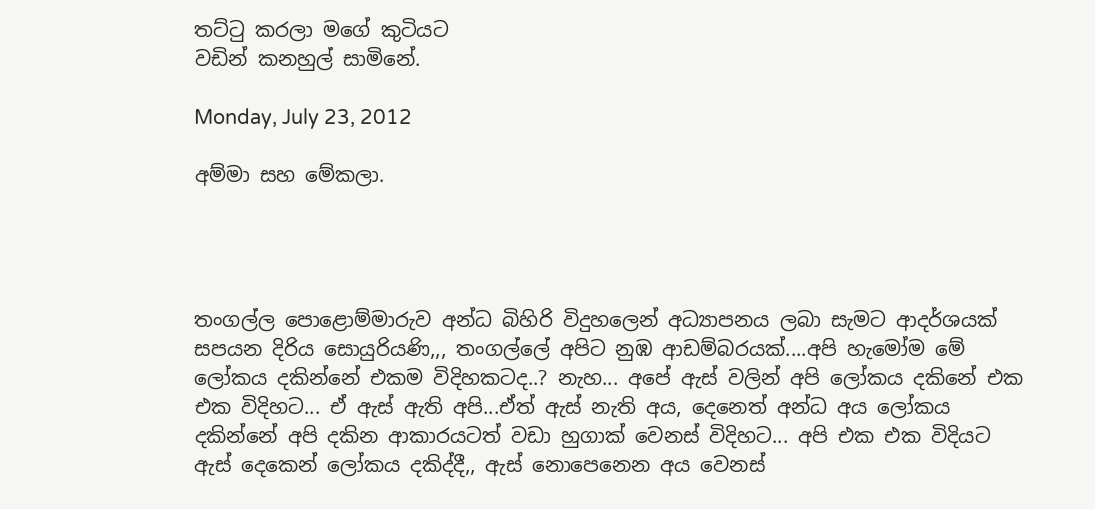තට්ටු කරලා මගේ කුටියට
වඩින් කනහුල් සාමිනේ.

Monday, July 23, 2012

අම්මා සහ මේකලා.




තංගල්ල පොළොම්මාරුව අන්ධ බිහිරි විදුහලෙන් අධ්‍යාපනය ලබා සැමට ආදර්ශයක් සපයන දිරිය සොයුරියණි,,, තංගල්ලේ අපිට නුඹ ආඩම්බරයක්....අපි හැමෝම මේ ලෝකය දකින්නේ එකම විදිහකටද..? නැහ... අපේ ඇස් වලින් අපි ලෝකය දකිනේ එක එක විදිහට... ඒ ඇස් ඇති අපි...ඒත් ඇස් නැති අය, දෙනෙත් අන්ධ අය ලෝකය දකින්නේ අපි දකින ආකාරයටත් වඩා හුගාක් වෙනස් විදිහට... අපි එක එක විදියට ඇස් දෙකෙන් ලෝකය දකිද්දී,, ඇස් නොපෙනෙන අය වෙනස්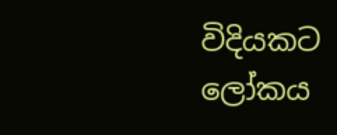විදියකට ලෝකය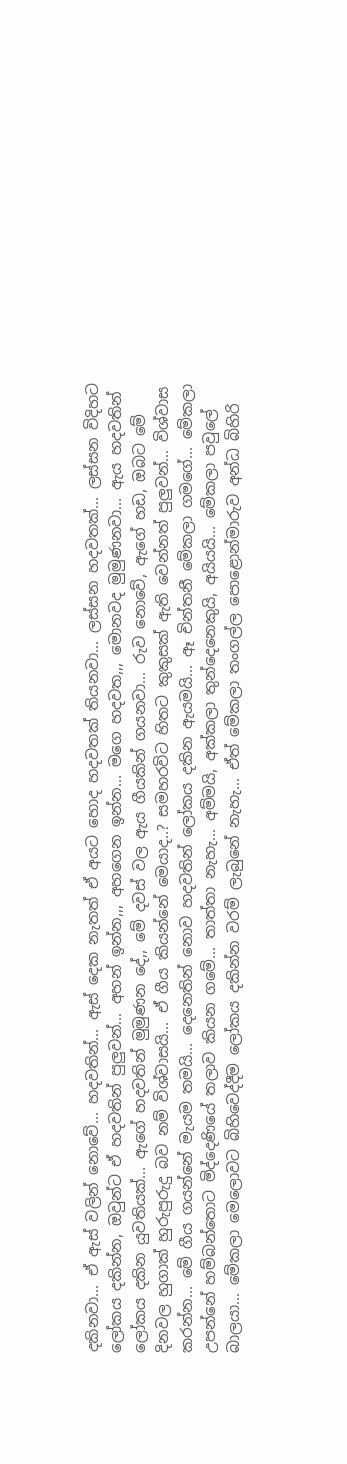දකිනවා... ඒ ඇස් වලින් නොවේ... හදවතින්... ඇස් දෙක නැතත් ඒ අයට හොද හදවතක් තියනවා... ලස්සන හදවතක්... ලස්සන විදිහට ලෝකය දකින්න, ඔවුන්ට ඒ හදවතින් පුලුවන්... අහන් ඉන්න,,, අහගෙන ඉන්න... මගෙ හදවත,,, මොනවද මුමුණනවා... ඇය හදවතින් ලෝකය දකින යුවතියක්... ඇගේ හදවතින් මුමුණන දේ,, මේ දවස් වල ඇය ගීයකින් ගයනවා... රුව නොවේ, ඇගේ හඩ, ඔබට මේ දිනවල හුගාක් හුරුපුරුදු බව නම් විශ්වාසයි... ඒ ගීය කියන්නේ මෙයාද..? සමහරවිට හිතට කුකුසක් ඇති වෙන්නත් පුලුවන්... විශ්වාස කරන්න... මේ ගීය ගයන්නේ මැයම තමයි... දෙනෙතින් නොව හදවතින් ලෝකය දකින ඇයමයි... ඈ චින්තනී මේකලා ගමගේ... මේකලා උපන්නේ හම්බන්තොට මිද්දෙණියේ තලාව කියන ගමේ... තාත්තා නැහැ... අම්මයි, අක්කලා තුන්දෙනෙකුයි, අයියයි... මේකලා පවුලේ බාලයා... මේකලා මෙලොවට බිහිවෙද්දීම ලෝකය දකින්න වරම් ලැබුනේ නැහැ... ඒත් මේකලා තංගල්ල පොළොන්මාරුව අන්ධ බිහිරි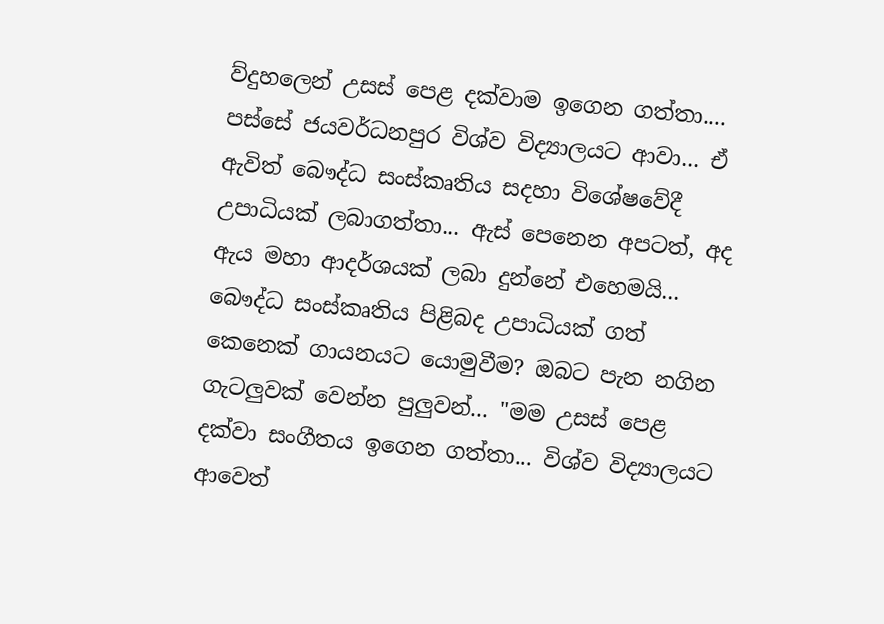ව්දුහලෙන් උසස් පෙළ දක්වාම ඉගෙන ගත්තා.... පස්සේ ජයවර්ධනපුර විශ්ව විද්‍යාලයට ආවා... ඒ ඇවිත් බෞද්ධ සංස්කෘතිය සදහා විශේෂවේදී උපාධියක් ලබාගත්තා... ඇස් පෙනෙන අපටත්, අද ඇය මහා ආදර්ශයක් ලබා දුන්නේ එහෙමයි... බෞද්ධ සංස්කෘතිය පිළිබද උපාධියක් ගත් කෙනෙක් ගායනයට යොමුවීම? ඔබට පැන නගින ගැටලුවක් වෙන්න පුලුවන්... "මම උසස් පෙළ දක්වා සංගීතය ඉගෙන ගත්තා... විශ්ව විද්‍යාලයට ආවෙත්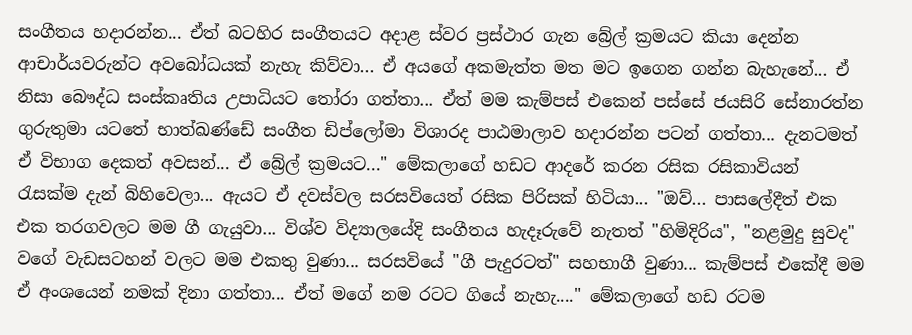සංගීතය හදාරන්න... ඒත් බටහිර සංගීතයට අදාළ ස්වර ප්‍රස්ථාර ගැන බ්‍රේල් ක්‍රමයට කියා දෙන්න ආචාර්යවරුන්ට අවබෝධයක් නැහැ කිව්වා... ඒ අයගේ අකමැත්ත මත මට ඉගෙන ගන්න බැහැනේ... ඒ නිසා බෞද්ධ සංස්කෘතිය උපාධියට තෝරා ගත්තා... ඒත් මම කැම්පස් එකෙන් පස්සේ ජයසිරි සේනාරත්න ගුරුතුමා යටතේ භාත්ඛණ්ඩේ සංගීත ඩිප්ලෝමා විශාරද පාඨමාලාව හදාරන්න පටන් ගත්තා... දැනටමත් ඒ විභාග දෙකත් අවසන්... ඒ බ්‍රේල් ක්‍රමයට..." මේකලාගේ හඩට ආදරේ කරන රසික රසිකාවියන් රැසක්ම දැන් බිහිවෙලා... ඇයට ඒ දවස්වල සරසවියෙත් රසික පිරිසක් හිටියා... "ඔව්... පාසලේදීත් එක එක තරගවලට මම ගී ගැයුවා... විශ්ව විද්‍යාලයේදි සංගීතය හැදෑරුවේ නැතත් "හිමිදිරිය", "නළමුදු සුවද" වගේ වැඩසටහන් වලට මම එකතු වුණා... සරසවියේ "ගී පැදුරටත්" සහභාගී වුණා... කැම්පස් එකේදී මම ඒ අංශයෙන් නමක් දිනා ගත්තා... ඒත් මගේ නම රටට ගියේ නැහැ...." මේකලාගේ හඩ රටම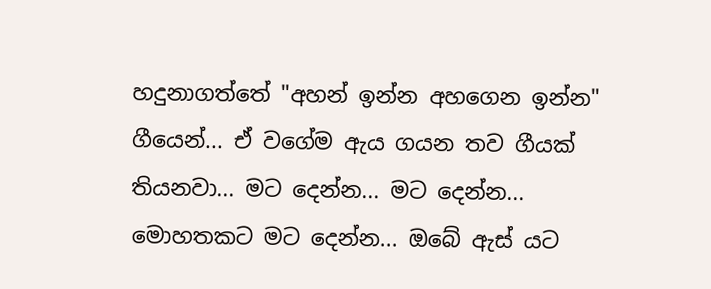හදුනාගත්තේ "අහන් ඉන්න අහගෙන ඉන්න" ගීයෙන්... ඒ වගේම ඇය ගයන තව ගීයක් තියනවා... මට දෙන්න... මට දෙන්න... මොහතකට මට දෙන්න... ඔබේ ඇස් යට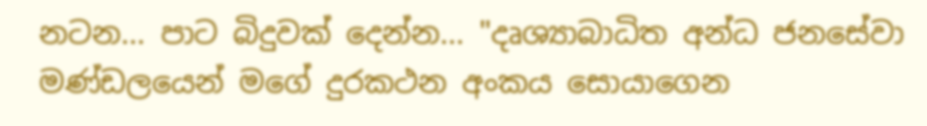නටන... පාට බිදුවක් දෙන්න... "දෘශ්‍යාබාධිත අන්ධ ජනසේවා මණ්ඩලයෙන් මගේ දුරකථන අංකය සොයාගෙන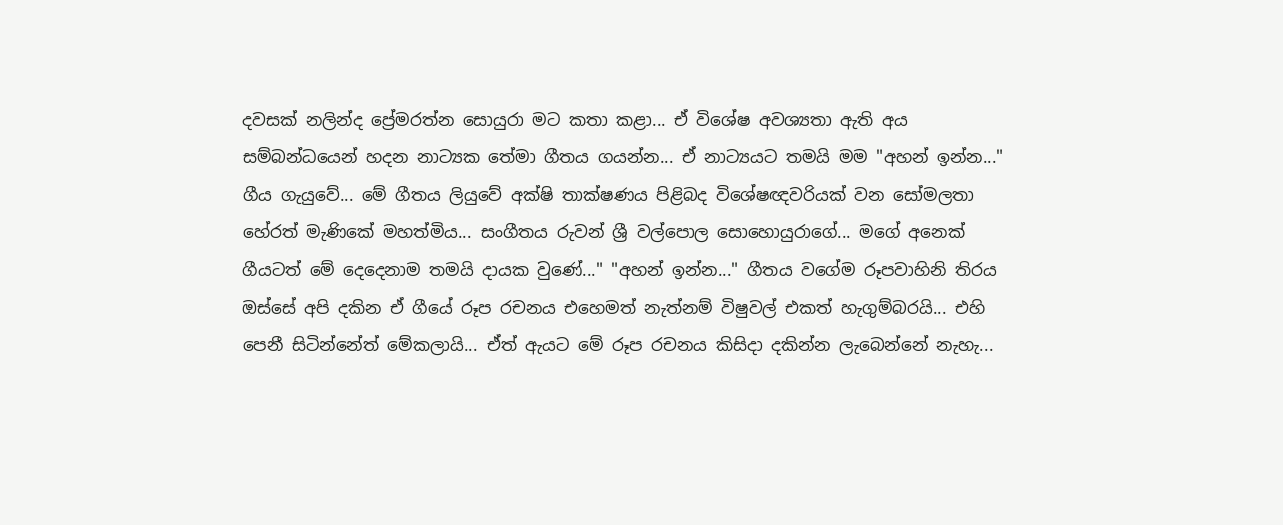දවසක් නලින්ද ප්‍රේමරත්න සොයුරා මට කතා කළා... ඒ විශේෂ අවශ්‍යතා ඇති අය සම්බන්ධයෙන් හදන නාට්‍යක තේමා ගීතය ගයන්න... ඒ නාට්‍යයට තමයි මම "අහන් ඉන්න..." ගීය ගැයුවේ... මේ ගීතය ලියුවේ අක්ෂි තාක්ෂණය පිළිබද විශේෂඥවරියක් වන සෝමලතා හේරත් මැණිකේ මහත්මිය... සංගීතය රුවන් ශ්‍රී වල්පොල සොහොයුරාගේ... මගේ අනෙක් ගීයටත් මේ දෙදෙනාම තමයි දායක වුණේ..." "අහන් ඉන්න..." ගීතය වගේම රූපවාහිනි තිරය ඔස්සේ අපි දකින ඒ ගීයේ රූප රචනය එහෙමත් නැත්නම් විෂුවල් එකත් හැගුම්බරයි... එහි පෙනී සිටින්නේත් මේකලායි... ඒත් ඇයට මේ රූප රචනය කිසිදා දකින්න ලැබෙන්නේ නැහැ...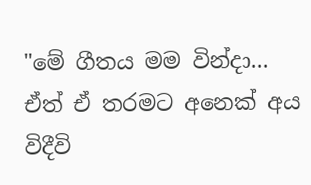"මේ ගීතය මම වින්දා... ඒත් ඒ තරමට අනෙක් අය විදීවි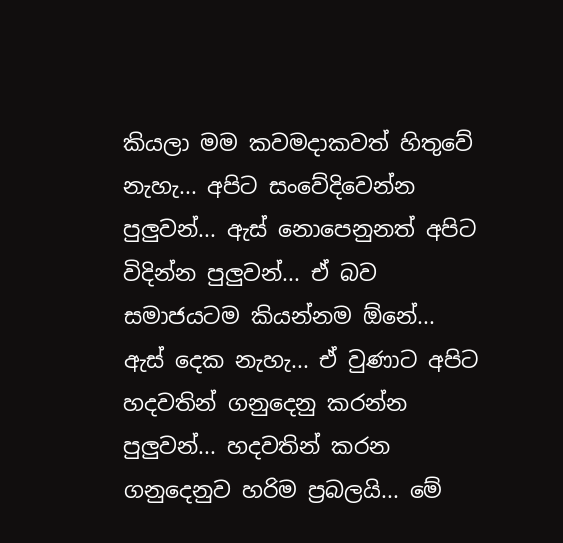කියලා මම කවමදාකවත් හිතුවේ නැහැ... අපිට සංවේදිවෙන්න පුලුවන්... ඇස් නොපෙනුනත් අපිට විදින්න පුලුවන්... ඒ බව සමාජයටම කියන්නම ඕනේ... ඇස් දෙක නැහැ... ඒ වුණාට අපිට හදවතින් ගනුදෙනු කරන්න පුලුවන්... හදවතින් කරන ගනුදෙනුව හරිම ප්‍රබලයි... මේ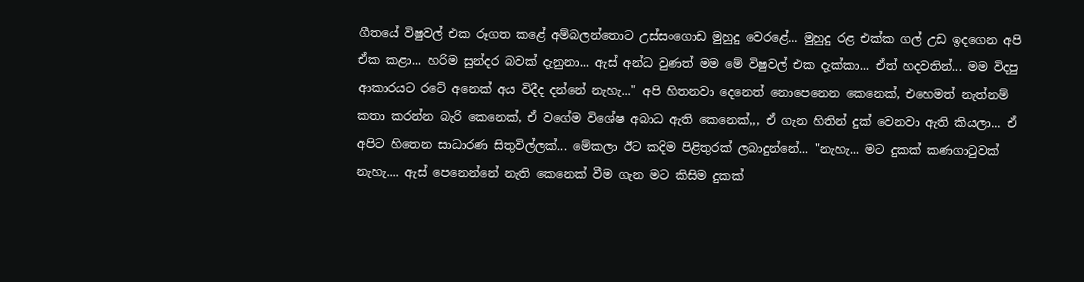ගීතයේ විෂුවල් එක රූගත කළේ අම්බලන්තොට උස්සංගොඩ මුහුදු වෙරළේ... මුහුදු රළ එක්ක ගල් උඩ ඉදගෙන අපි ඒක කළා... හරිම සුන්දර බවක් දැනුනා... ඇස් අන්ධ වුණත් මම මේ විෂුවල් එක දැක්කා... ඒත් හදවතින්... මම විදපු ආකාර‍යට රටේ අනෙක් අය විදීද දන්නේ නැහැ..." අපි හිතනවා දෙනෙත් නොපෙනෙන කෙනෙක්, එහෙමත් නැත්නම් කතා කරන්න බැරි කෙනෙක්, ඒ වගේම විශේෂ අබාධ ඇති කෙනෙක්,,, ඒ ගැන හිතින් දුක් වෙනවා ඇති කියලා... ඒ අපිට හිතෙන සාධාරණ සිතුවිල්ලක්... මේකලා ඊට කදිම පිළිතුරක් ලබාදුන්නේ... "නැහැ... මට දුකක් කණගාටුවක් නැහැ.... ඇස් පෙනෙන්නේ නැති කෙනෙක් වීම ගැන මට කිසිම දුකක්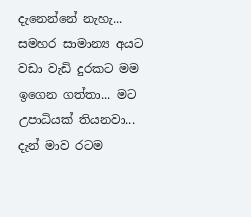දැනෙන්නේ නැහැ... සමහර සාමාන්‍ය අයට වඩා වැඩි දුරකට මම ඉගෙන ගත්තා... මට උපාධියක් තියනවා... දැන් මාව රටම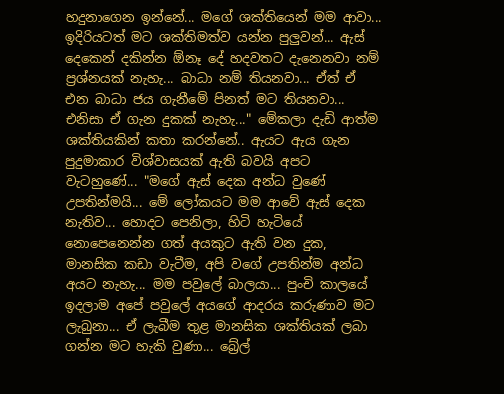හදුනාගෙන ඉන්නේ... මගේ ශක්තියෙන් මම ආවා... ඉදිරියටත් මට ශක්තිමත්ව යන්න පුලුවන්... ඇස් දෙකෙන් දකින්න ඕනෑ දේ හදවතට දැනෙනවා නම් ප්‍රශ්නයක් නැහැ... බාධා නම් තියනවා... ඒත් ඒ එන බාධා ජය ගැනීමේ පිනත් මට තියනවා... එනිසා ඒ ගැන දුකක් නැහැ..." මේකලා දැඩි ආත්ම ශක්තියකින් කතා කරන්නේ.. ඇයට ඇය ගැන පුදුමාකාර විශ්වාසයක් ඇති බවයි අපට වැටහුණේ... "මගේ ඇස් දෙක අන්ධ වුණේ උපතින්මයි... මේ ලෝකයට මම ආවේ ඇස් දෙක නැතිව... හොදට පෙනිලා, හිටි හැටියේ නොපෙනෙන්න ගත් අයකුට ඇති වන දුක, මානසික කඩා වැටීම, අපි වගේ උපතින්ම අන්ධ අයට නැහැ... මම පවුලේ බාලයා... පුංචි කාලයේ ඉදලාම අපේ පවුලේ අයගේ ආදරය කරුණාව මට ලැබුනා... ඒ ලැබීම තුළ මානසික ශක්තියක් ලබා ගන්න මට හැකි වුණා... බ්‍රේල්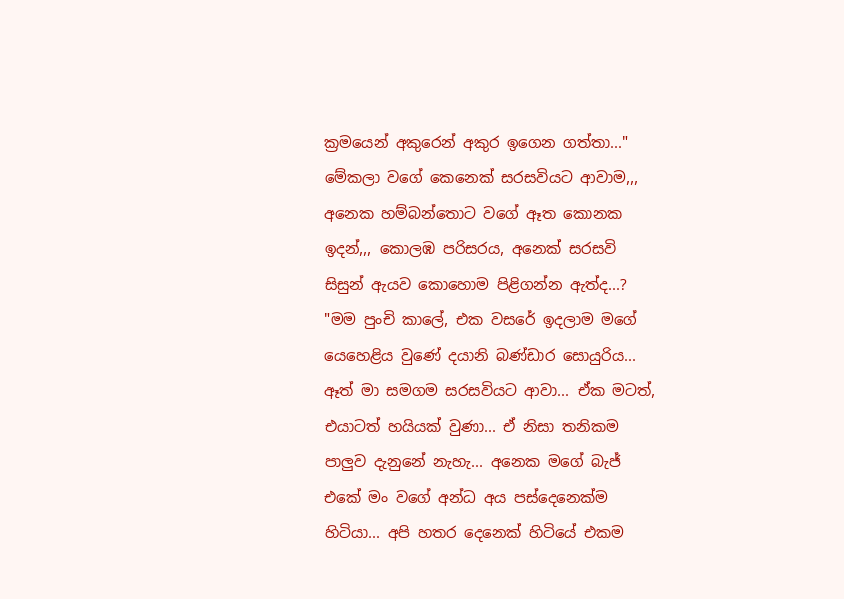ක්‍රමයෙන් අකුරෙන් අකුර ඉගෙන ගත්තා..." මේකලා වගේ කෙනෙක් සරසවියට ආවාම,,, අනෙක හම්බන්තොට වගේ ඈත කොනක ඉදන්,,, කොලඹ පරිසරය, අනෙක් සරසවි සිසුන් ඇයව කොහොම පිළිගන්න ඇත්ද...? "මම පුංචි කාලේ, එක වසරේ ඉදලාම මගේ යෙහෙළිය වුණේ දයානි බණ්ඩාර සොයුරිය... ඈත් මා සමගම සරසවියට ආවා... ඒක මටත්, එයාටත් හයියක් වුණා... ඒ නිසා තනිකම පාලුව දැනුනේ නැහැ... අනෙක මගේ බැජ් එකේ මං වගේ අන්ධ අය පස්දෙනෙක්ම හිටියා... අපි හතර දෙනෙක් හිටියේ එකම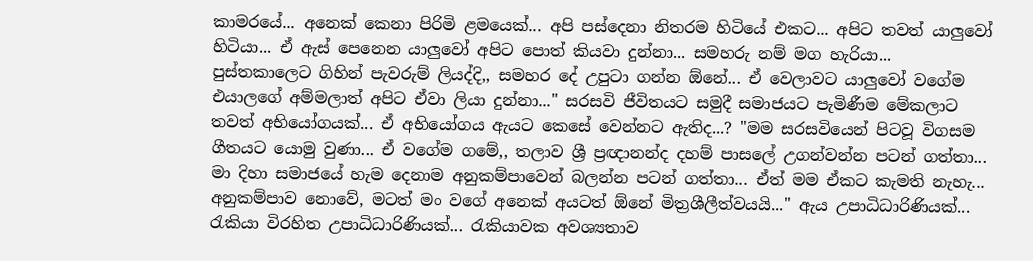කාමරයේ... අනෙක් කෙනා පිරිමි ළමයෙක්... අපි පස්දෙනා නිතරම හිටියේ එකට... අපිට තවත් යාලුවෝ හිටියා... ඒ ඇස් පෙනෙන යාලුවෝ අපිට පොත් කියවා දුන්නා... සමහරු නම් මග හැරියා... පුස්තකාලෙට ගිහින් පැවරුම් ලියද්දි,, සමහර දේ උපුටා ගන්න ඕනේ... ඒ වෙලාවට යාලුවෝ වගේම එයාලගේ අම්මලාත් අපිට ඒවා ලියා දුන්නා..." සරසවි ජීවිතයට සමුදී සමාජයට පැමිණීම මේකලාට තවත් අභියෝගයක්... ඒ අභියෝගය ඇයට කෙසේ වෙන්නට ඇතිද...? "මම සරසවියෙන් පිටවූ විගසම ගීතයට යොමු වුණා... ඒ වගේම ගමේ,, තලාව ශ්‍රී ප්‍රඥානන්ද දහම් පාසලේ උගන්වන්න පටන් ගත්තා... මා දිහා සමාජයේ හැම දෙනාම අනුකම්පාවෙන් බලන්න පටන් ගත්තා... ඒත් මම ඒකට කැමති නැහැ... අනුකම්පාව නොවේ, මටත් මං වගේ අනෙක් අයටත් ඕනේ මිත්‍රශීලීත්වයයි..." ඇය උපාධිධාරිණියක්... රැකියා විරහිත උපාධිධාරිණියක්... රැකියාවක අවශ්‍යතාව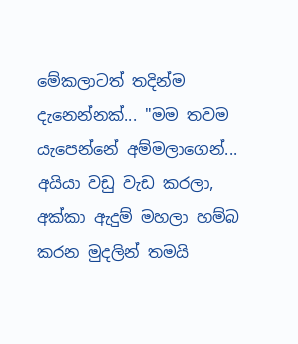මේකලාටත් තදින්ම දැනෙන්නක්... "මම තවම යැපෙන්නේ අම්මලාගෙන්... අයියා වඩු වැඩ කරලා, අක්කා ඇදුම් මහලා හම්බ කරන මුදලින් තමයි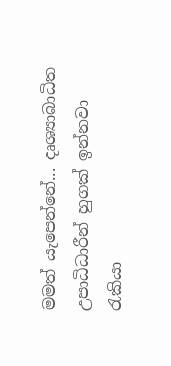මමත් යැපෙන්නේ... දෘශ්‍යාබාධිත උපාධිධාරීන් හුගක් ඉන්නවා රැකියා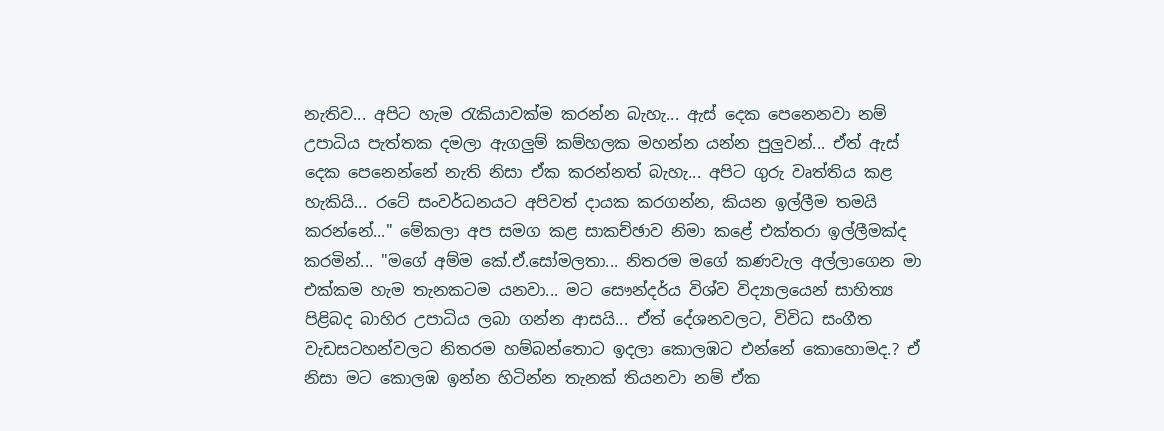නැතිව... අපිට හැම රැකියාවක්ම කරන්න බැහැ... ඇස් දෙක පෙනෙනවා නම් උපාධිය පැත්තක දමලා ඇගලුම් කම්හලක මහන්න යන්න පුලුවන්... ඒත් ඇස් දෙක පෙනෙන්නේ නැති නිසා ඒක කරන්නත් බැහැ... අපිට ගුරු වෘත්තිය කළ හැකියි... රටේ සංවර්ධනයට අපිවත් දායක කරගන්න, කියන ඉල්ලීම තමයි කරන්නේ..." මේකලා අප සමග කළ සාකච්ඡාව නිමා කළේ එක්තරා ඉල්ලීමක්ද කරමින්... "මගේ අම්ම කේ.ඒ.සෝමලතා... නිතරම මගේ කණවැල අල්ලාගෙන මා එක්කම හැම තැනකටම යනවා... මට සෞන්දර්ය විශ්ව විද්‍යාලයෙන් සාහිත්‍ය පිළිබද බාහිර උපාධිය ලබා ගන්න ආසයි... ඒත් දේශනවලට, විවිධ සංගීත වැඩසටහන්වලට නිතරම හම්බන්තොට ඉදලා කොලඹට එන්නේ කොහොමද.? ඒ නිසා මට කොලඹ ඉන්න හිටින්න තැනක් තියනවා නම් ඒක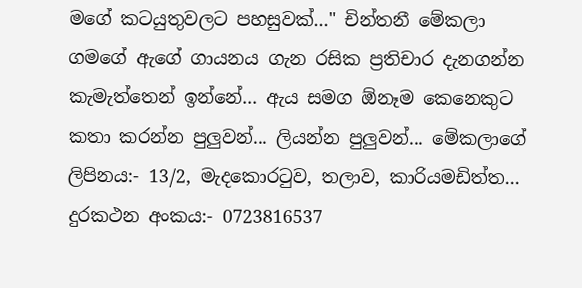මගේ කටයුතුවලට පහසුවක්..." චින්තනී මේකලා ගමගේ ඇගේ ගායනය ගැන රසික ප්‍රතිචාර දැනගන්න කැමැත්තෙන් ඉන්නේ... ඇය සමග ඕනෑම කෙනෙකුට කතා කරන්න පුලුවන්... ලියන්න පුලුවන්... මේකලාගේ ලිපිනය:- 13/2, මැදකොරටුව, තලාව, කාරියමඩිත්ත... දුරකථන අංකය:- 0723816537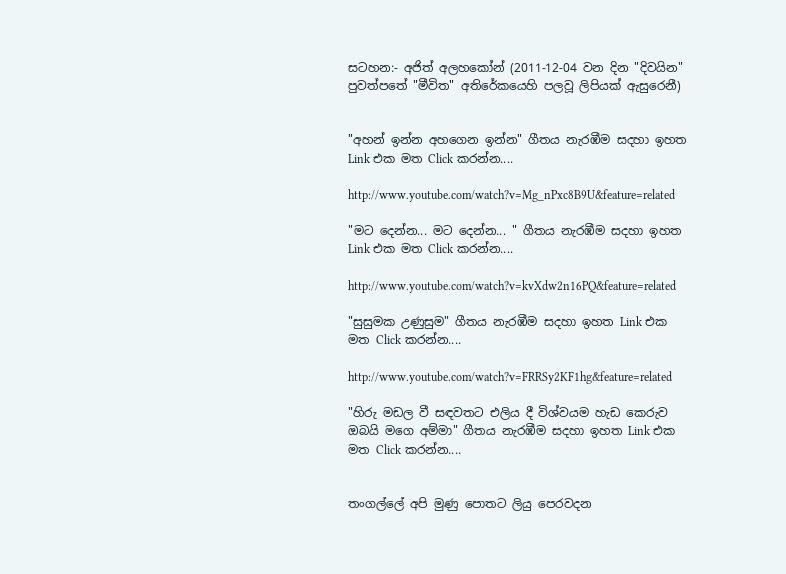සටහන:- අජිත් අලහකෝන් (2011-12-04 වන දින "දිවයින" පුවත්පතේ "මීවිත" අතිරේකයෙහි පලවූ ලිපියක් ඇසුරෙනී)


"අහන් ඉන්න අහගෙන ඉන්න" ගීතය නැරඹීම සදහා ඉහත Link එක මත Click කරන්න....

http://www.youtube.com/watch?v=Mg_nPxc8B9U&feature=related

"මට දෙන්න... මට දෙන්න... " ගීතය නැරඹීම සදහා ඉහත Link එක මත Click කරන්න....

http://www.youtube.com/watch?v=kvXdw2n16PQ&feature=related

"සුසුමක උණුසුම" ගීතය නැරඹීම සදහා ඉහත Link එක මත Click කරන්න....

http://www.youtube.com/watch?v=FRRSy2KF1hg&feature=related

"හිරු මඩල වී සඳවතට එලිය දී විශ්වයම හැඩ කෙරුව ඔබයි මගෙ අම්මා" ගීතය නැරඹීම සදහා ඉහත Link එක මත Click කරන්න....


තංගල්ලේ අපි මුණු පොතට ලියු පෙරවදන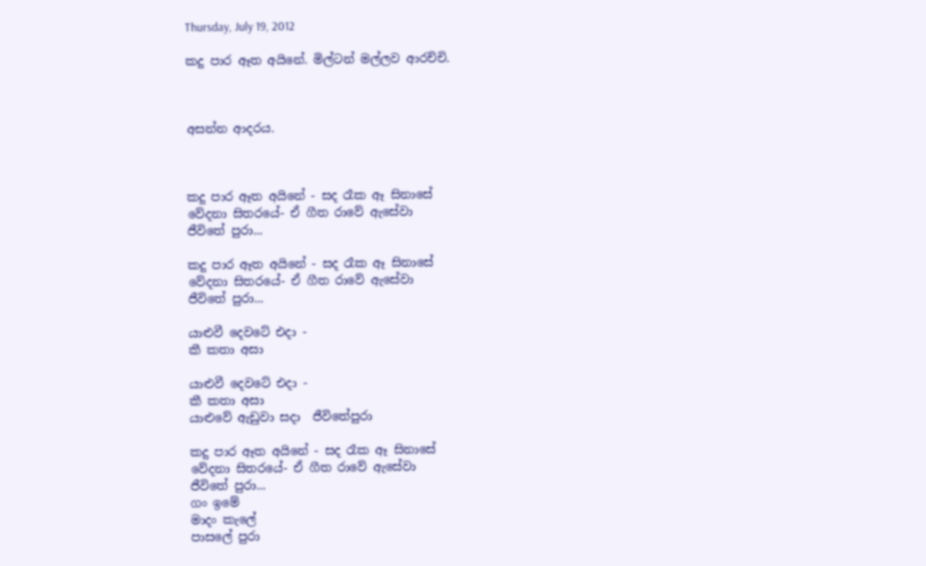Thursday, July 19, 2012

කදු පාර ඈත අයිනේ. මිල්ටන් මල්ලව ආරච්චි.



අසන්න ආදරය.



කදු පාර ඈත අයිනේ - සද රෑක ඈ සිනාසේ
වේදනා සිතරයේ- ඒ ගීත රාවේ ඇසේවා
ජීවිතේ පුරා...

කදු පාර ඈත අයිනේ - සද රෑක ඈ සිනාසේ
වේදනා සිතරයේ- ඒ ගීත රාවේ ඇසේවා
ජීවිතේ පුරා...

යාළුවී දෙවටේ එදා -
කී කතා අසා

යාළුවී දෙවටේ එදා -
කී කතා අසා
යාළුවේ ඇඩුවා සදා  ජීවිතේපුරා

කදු පාර ඈත අයිනේ - සද රෑක ඈ සිනාසේ
වේදනා සිතරයේ- ඒ ගීත රාවේ ඇසේවා
ජීවිතේ පුරා...
ගං ඉමේ
මාදං කැලේ
පාසලේ පුරා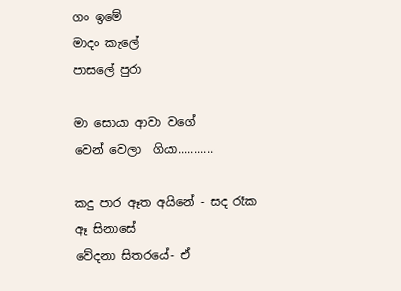ගං ඉමේ
මාදං කැලේ
පාසලේ පුරා

මා සොයා ආවා වගේ
වෙන් වෙලා  ගියා...........

කදු පාර ඈත අයිනේ - සද රෑක ඈ සිනාසේ
වේදනා සිතරයේ- ඒ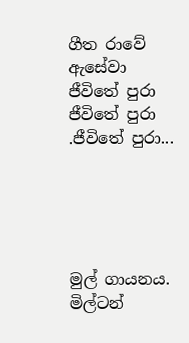ගීත රාවේ ඇසේවා
ජීවිතේ පුරා        ජීවිතේ පුරා        .ජීවිතේ පුරා...





මුල් ගායනය. මිල්ටන්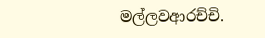මල්ලවආරච්චි.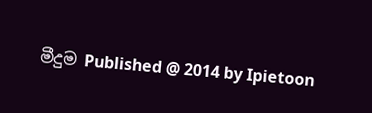මීදුම Published @ 2014 by Ipietoon